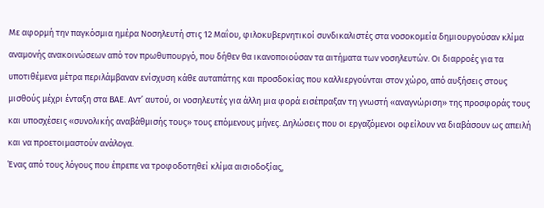Με αφορμή την παγκόσμια ημέρα Νοσηλευτή στις 12 Μαΐου, φιλοκυβερνητικοί συνδικαλιστές στα νοσοκομεία δημιουργούσαν κλίμα αναμονής ανακοινώσεων από τον πρωθυπουργό, που δήθεν θα ικανοποιούσαν τα αιτήματα των νοσηλευτών. Οι διαρροές για τα υποτιθέμενα μέτρα περιλάμβαναν ενίσχυση κάθε αυταπάτης και προσδοκίας που καλλιεργούνται στον χώρο, από αυξήσεις στους μισθούς μέχρι ένταξη στα ΒΑΕ. Αντ’ αυτού, οι νοσηλευτές για άλλη μια φορά εισέπραξαν τη γνωστή «αναγνώριση» της προσφοράς τους και υποσχέσεις «συνολικής αναβάθμισής τους» τους επόμενους μήνες. Δηλώσεις που οι εργαζόμενοι οφείλουν να διαβάσουν ως απειλή και να προετοιμαστούν ανάλογα.
Ένας από τους λόγους που έπρεπε να τροφοδοτηθεί κλίμα αισιοδοξίας,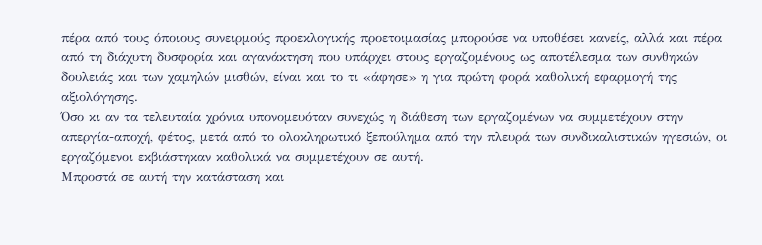πέρα από τους όποιους συνειρμούς προεκλογικής προετοιμασίας μπορούσε να υποθέσει κανείς, αλλά και πέρα από τη διάχυτη δυσφορία και αγανάκτηση που υπάρχει στους εργαζομένους ως αποτέλεσμα των συνθηκών δουλειάς και των χαμηλών μισθών, είναι και το τι «άφησε» η για πρώτη φορά καθολική εφαρμογή της αξιολόγησης.
Όσο κι αν τα τελευταία χρόνια υπονομευόταν συνεχώς η διάθεση των εργαζομένων να συμμετέχουν στην απεργία-αποχή, φέτος, μετά από το ολοκληρωτικό ξεπούλημα από την πλευρά των συνδικαλιστικών ηγεσιών, οι εργαζόμενοι εκβιάστηκαν καθολικά να συμμετέχουν σε αυτή.
Μπροστά σε αυτή την κατάσταση και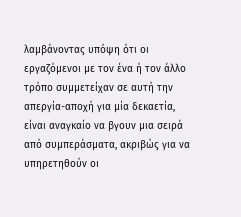λαμβάνοντας υπόψη ότι οι εργαζόμενοι με τον ένα ή τον άλλο τρόπο συμμετείχαν σε αυτή την απεργία-αποχή για μία δεκαετία, είναι αναγκαίο να βγουν μια σειρά από συμπεράσματα, ακριβώς για να υπηρετηθούν οι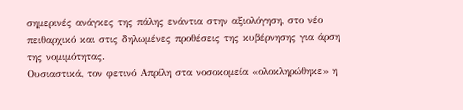σημερινές ανάγκες της πάλης ενάντια στην αξιολόγηση, στο νέο πειθαρχικό και στις δηλωμένες προθέσεις της κυβέρνησης για άρση της νομιμότητας.
Ουσιαστικά, τον φετινό Απρίλη στα νοσοκομεία «ολοκληρώθηκε» η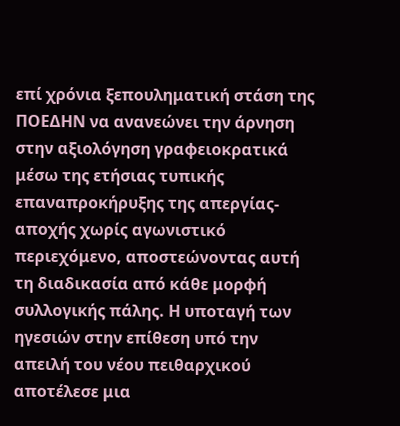επί χρόνια ξεπουληματική στάση της ΠΟΕΔΗΝ να ανανεώνει την άρνηση στην αξιολόγηση γραφειοκρατικά μέσω της ετήσιας τυπικής επαναπροκήρυξης της απεργίας-αποχής χωρίς αγωνιστικό περιεχόμενο, αποστεώνοντας αυτή τη διαδικασία από κάθε μορφή συλλογικής πάλης. Η υποταγή των ηγεσιών στην επίθεση υπό την απειλή του νέου πειθαρχικού αποτέλεσε μια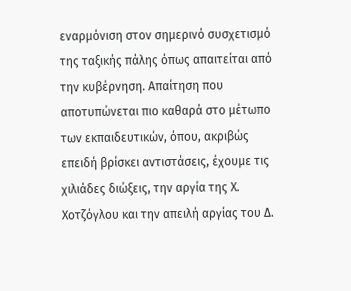εναρμόνιση στον σημερινό συσχετισμό της ταξικής πάλης όπως απαιτείται από την κυβέρνηση. Απαίτηση που αποτυπώνεται πιο καθαρά στο μέτωπο των εκπαιδευτικών, όπου, ακριβώς επειδή βρίσκει αντιστάσεις, έχουμε τις χιλιάδες διώξεις, την αργία της Χ. Χοτζόγλου και την απειλή αργίας του Δ.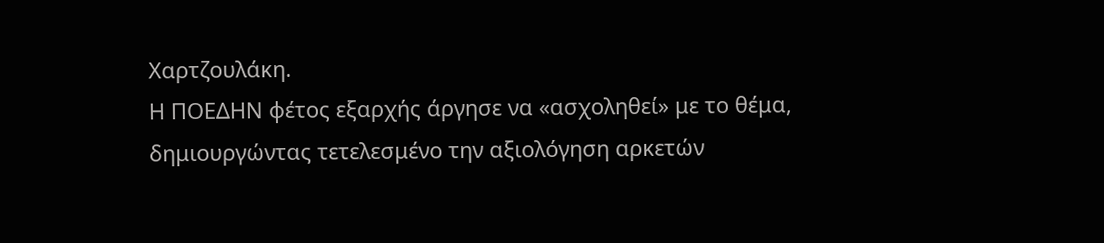Χαρτζουλάκη.
Η ΠΟΕΔΗΝ φέτος εξαρχής άργησε να «ασχοληθεί» με το θέμα, δημιουργώντας τετελεσμένο την αξιολόγηση αρκετών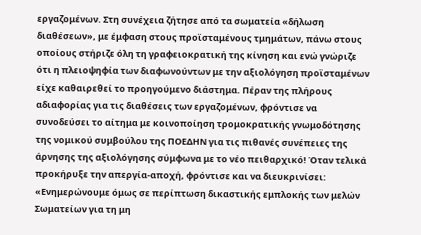εργαζομένων. Στη συνέχεια ζήτησε από τα σωματεία «δήλωση διαθέσεων», με έμφαση στους προϊσταμένους τμημάτων, πάνω στους οποίους στήριζε όλη τη γραφειοκρατική της κίνηση και ενώ γνώριζε ότι η πλειοψηφία των διαφωνούντων με την αξιολόγηση προϊσταμένων είχε καθαιρεθεί το προηγούμενο διάστημα. Πέραν της πλήρους αδιαφορίας για τις διαθέσεις των εργαζομένων, φρόντισε να συνοδεύσει το αίτημα με κοινοποίηση τρομοκρατικής γνωμοδότησης της νομικού συμβούλου της ΠΟΕΔΗΝ για τις πιθανές συνέπειες της άρνησης της αξιολόγησης σύμφωνα με το νέο πειθαρχικό! Όταν τελικά προκήρυξε την απεργία-αποχή, φρόντισε και να διευκρινίσει: «Ενημερώνουμε όμως σε περίπτωση δικαστικής εμπλοκής των μελών Σωματείων για τη μη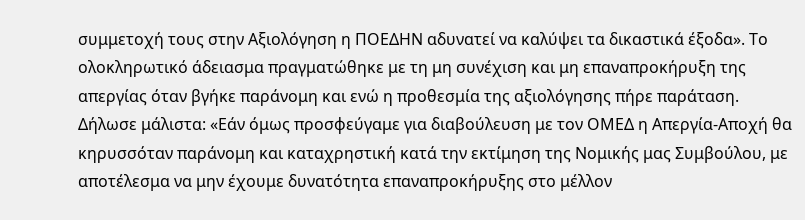συμμετοχή τους στην Αξιολόγηση η ΠΟΕΔΗΝ αδυνατεί να καλύψει τα δικαστικά έξοδα». Το ολοκληρωτικό άδειασμα πραγματώθηκε με τη μη συνέχιση και μη επαναπροκήρυξη της απεργίας όταν βγήκε παράνομη και ενώ η προθεσμία της αξιολόγησης πήρε παράταση. Δήλωσε μάλιστα: «Εάν όμως προσφεύγαμε για διαβούλευση με τον ΟΜΕΔ η Απεργία-Αποχή θα κηρυσσόταν παράνομη και καταχρηστική κατά την εκτίμηση της Νομικής μας Συμβούλου, με αποτέλεσμα να μην έχουμε δυνατότητα επαναπροκήρυξης στο μέλλον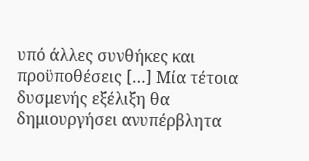υπό άλλες συνθήκες και προϋποθέσεις […] Μία τέτοια δυσμενής εξέλιξη θα δημιουργήσει ανυπέρβλητα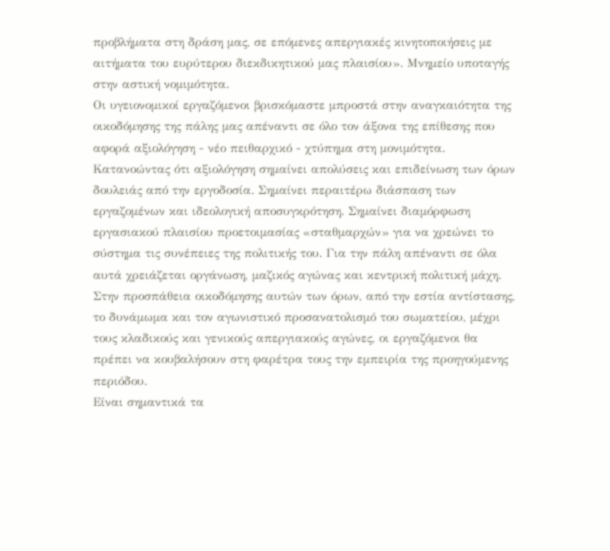προβλήματα στη δράση μας, σε επόμενες απεργιακές κινητοποιήσεις με αιτήματα του ευρύτερου διεκδικητικού μας πλαισίου». Μνημείο υποταγής στην αστική νομιμότητα.
Οι υγειονομικοί εργαζόμενοι βρισκόμαστε μπροστά στην αναγκαιότητα της οικοδόμησης της πάλης μας απέναντι σε όλο τον άξονα της επίθεσης που αφορά αξιολόγηση - νέο πειθαρχικό - χτύπημα στη μονιμότητα. Κατανοώντας ότι αξιολόγηση σημαίνει απολύσεις και επιδείνωση των όρων δουλειάς από την εργοδοσία. Σημαίνει περαιτέρω διάσπαση των εργαζομένων και ιδεολογική αποσυγκρότηση. Σημαίνει διαμόρφωση εργασιακού πλαισίου προετοιμασίας «σταθμαρχών» για να χρεώνει το σύστημα τις συνέπειες της πολιτικής του. Για την πάλη απέναντι σε όλα αυτά χρειάζεται οργάνωση, μαζικός αγώνας και κεντρική πολιτική μάχη. Στην προσπάθεια οικοδόμησης αυτών των όρων, από την εστία αντίστασης, το δυνάμωμα και τον αγωνιστικό προσανατολισμό του σωματείου, μέχρι τους κλαδικούς και γενικούς απεργιακούς αγώνες, οι εργαζόμενοι θα πρέπει να κουβαλήσουν στη φαρέτρα τους την εμπειρία της προηγούμενης περιόδου.
Είναι σημαντικά τα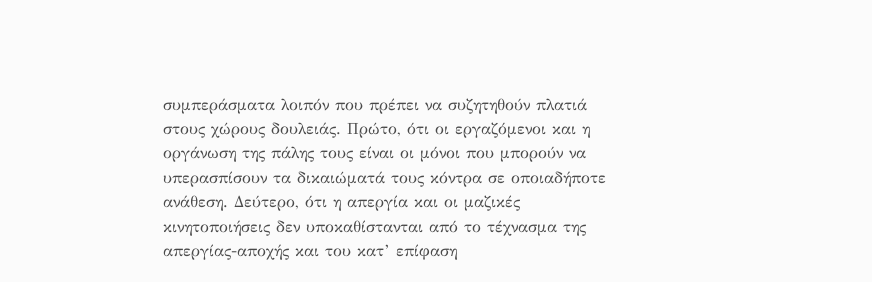συμπεράσματα λοιπόν που πρέπει να συζητηθούν πλατιά στους χώρους δουλειάς. Πρώτο, ότι οι εργαζόμενοι και η οργάνωση της πάλης τους είναι οι μόνοι που μπορούν να υπερασπίσουν τα δικαιώματά τους κόντρα σε οποιαδήποτε ανάθεση. Δεύτερο, ότι η απεργία και οι μαζικές κινητοποιήσεις δεν υποκαθίστανται από το τέχνασμα της απεργίας-αποχής και του κατ’ επίφαση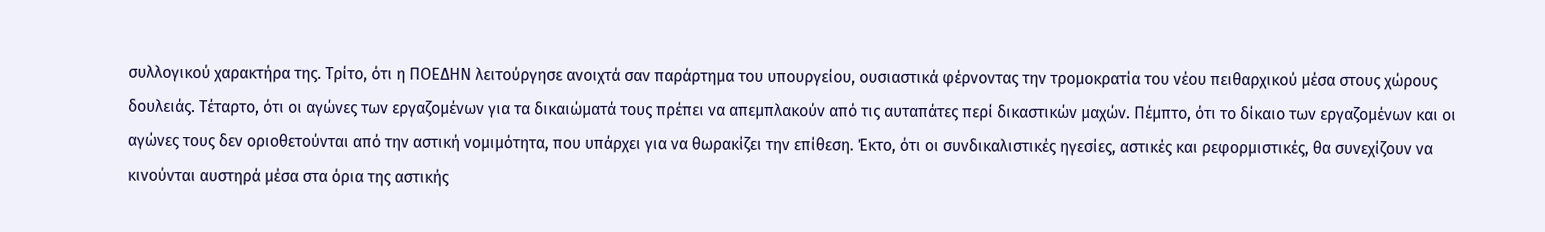συλλογικού χαρακτήρα της. Τρίτο, ότι η ΠΟΕΔΗΝ λειτούργησε ανοιχτά σαν παράρτημα του υπουργείου, ουσιαστικά φέρνοντας την τρομοκρατία του νέου πειθαρχικού μέσα στους χώρους δουλειάς. Τέταρτο, ότι οι αγώνες των εργαζομένων για τα δικαιώματά τους πρέπει να απεμπλακούν από τις αυταπάτες περί δικαστικών μαχών. Πέμπτο, ότι το δίκαιο των εργαζομένων και οι αγώνες τους δεν οριοθετούνται από την αστική νομιμότητα, που υπάρχει για να θωρακίζει την επίθεση. Έκτο, ότι οι συνδικαλιστικές ηγεσίες, αστικές και ρεφορμιστικές, θα συνεχίζουν να κινούνται αυστηρά μέσα στα όρια της αστικής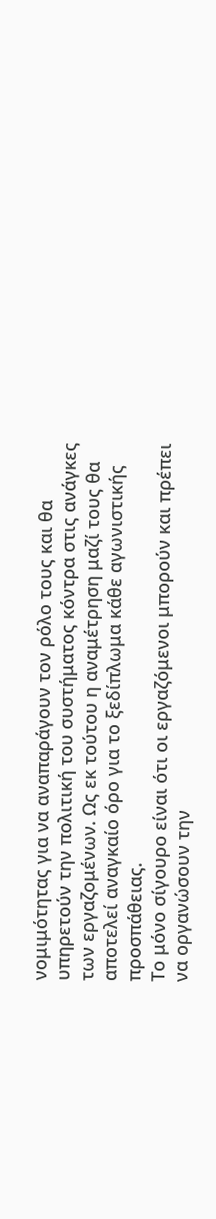νομιμότητας για να αναπαράγουν τον ρόλο τους και θα υπηρετούν την πολιτική του συστήματος κόντρα στις ανάγκες των εργαζομένων. Ως εκ τούτου η αναμέτρηση μαζί τους θα αποτελεί αναγκαίο όρο για το ξεδίπλωμα κάθε αγωνιστικής προσπάθειας.
Το μόνο σίγουρο είναι ότι οι εργαζόμενοι μπορούν και πρέπει να οργανώσουν την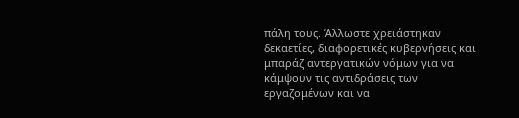πάλη τους. Άλλωστε χρειάστηκαν δεκαετίες, διαφορετικές κυβερνήσεις και μπαράζ αντεργατικών νόμων για να κάμψουν τις αντιδράσεις των εργαζομένων και να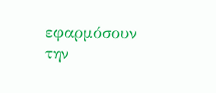εφαρμόσουν την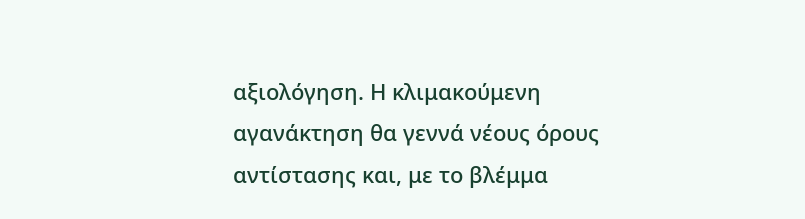αξιολόγηση. Η κλιμακούμενη αγανάκτηση θα γεννά νέους όρους αντίστασης και, με το βλέμμα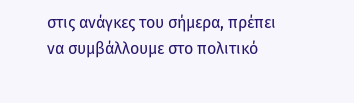στις ανάγκες του σήμερα, πρέπει να συμβάλλουμε στο πολιτικό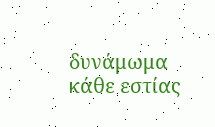δυνάμωμα κάθε εστίας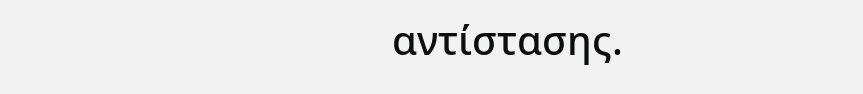αντίστασης.